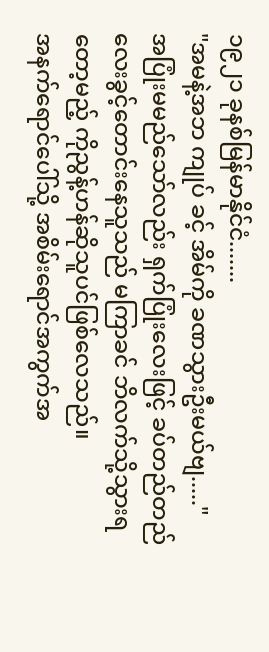၁၉၂၁ ခုနစ်မြန်မာနိုင်ငံ.......
"အမနဲ့အဘ ကျုပ် ခင့် အိမ်ကို ခဏသွားဦးမယ်ဗျ....."
အပြုံးမမည်သော်လည်း ရှက်ပြုံးလေးဖြင့် ခပ်တည်တည်လေးခွင့်တောင်းနေသူသည် မကြာခင် ဘိလက်သို့သွားရတော့မည့် ကိုညွန့်ဟန်ဆိုသူပင်ဖြစ်လေသည်။
အနက်ရောင်ပေါ်သို့ အစိမ်းရောင်အကွက်အ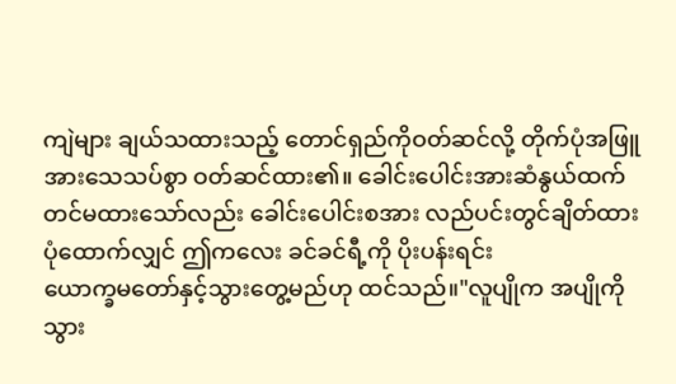ကျဲများ ချယ်သထားသည့် တောင်ရှည်ကိုဝတ်ဆင်လို့ တိုက်ပုံအဖြူအားသေသပ်စွာ ဝတ်ဆင်ထား၏။ ခေါင်းပေါင်းအားဆံနွယ်ထက် တင်မထားသော်လည်း ခေါင်းပေါင်းစအား လည်ပင်းတွင်ချိတ်ထားပုံထောက်လျှင် ဤကလေး ခင်ခင်ရီ့ကို ပိုးပန်းရင်း
ယောက္ခမတော်နှင့်သွားတွေ့မည်ဟု ထင်သည်။"လူပျိုက အပျိုကိုသွား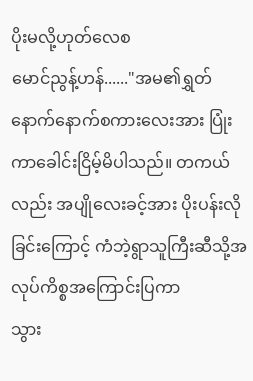ပိုးမလို့ဟုတ်လေစ
မောင်ညွန့်ဟန်......"အမ၏ရွှတ်နောက်နောက်စကားလေးအား ပြုံးကာခေါင်းငြိမ့်မိပါသည်။ တကယ်လည်း အပျိုလေးခင့်အား ပိုးပန်းလိုခြင်းကြောင့် ကံဘဲ့ရွာသူကြီးဆီသို့အလုပ်ကိစ္စအကြောင်းပြကာ
သွား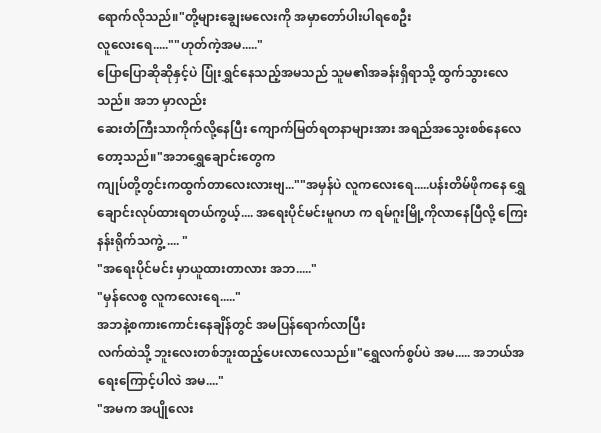ရောက်လိုသည်။"တို့များချွေးမလေးကို အမှာတော်ပါးပါရစေဦး
လူလေးရေ.....""ဟုတ်ကဲ့အမ....."
ပြောပြောဆိုဆိုနှင့်ပဲ ပြုံးရွှင်နေသည့်အမသည် သူမ၏အခန်းရှိရာသို့ ထွက်သွားလေသည်။ အဘ မှာလည်း
ဆေးတံကြီးသာကိုက်လို့နေပြီး ကျောက်မြတ်ရတနာများအား အရည်အသွေးစစ်နေလေတော့သည်။"အဘရွှေချောင်းတွေက
ကျုပ်တို့တွင်းကထွက်တာလေးလားဗျ...""အမှန်ပဲ လူကလေးရေ.....ပန်းတိမ်ဖိုကနေ ရွှေချောင်းလုပ်ထားရတယ်ကွယ့်.... အရေးပိုင်မင်းမူဂဟ က ရမ်ဂူးမြို့ကိုလာနေပြီလို့ ကြေးနန်းရိုက်သကွဲ့ .... "
"အရေးပိုင်မင်း မှာယူထားတာလား အဘ....."
"မှန်လေစွ လူကလေးရေ....."
အဘနဲ့စကားကောင်းနေချိန်တွင် အမပြန်ရောက်လာပြီး
လက်ထဲသို့ ဘူးလေးတစ်ဘူးထည့်ပေးလာလေသည်။"ရွှေလက်စွပ်ပဲ အမ..... အဘယ်အရေးကြောင့်ပါလဲ အမ...."
"အမက အပျိုလေး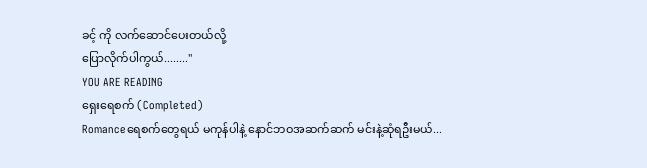ခင့် ကို လက်ဆောင်ပေးတယ်လို့
ပြောလိုက်ပါကွယ်........"
YOU ARE READING
ရှေးရေစက် (Completed)
Romanceရေစက်တွေရယ် မကုန်ပါနဲ့ နောင်ဘဝအဆက်ဆက် မင်းနဲ့ဆုံရဦးမယ်...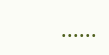......